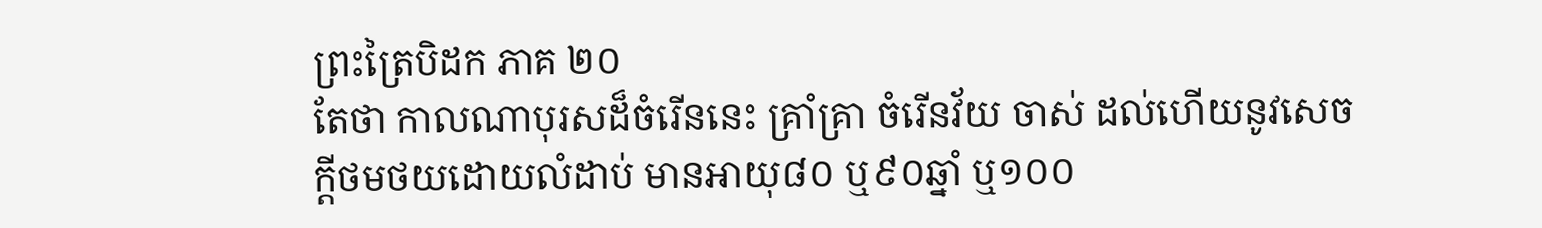ព្រះត្រៃបិដក ភាគ ២០
តែថា កាលណាបុរសដ៏ចំរើននេះ គ្រាំគ្រា ចំរើនវ័យ ចាស់ ដល់ហើយនូវសេចក្តីថមថយដោយលំដាប់ មានអាយុ៨០ ឬ៩០ឆ្នាំ ឬ១០០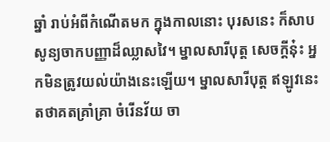ឆ្នាំ រាប់អំពីកំណើតមក ក្នុងកាលនោះ បុរសនេះ ក៏សាបសូន្យចាកបញ្ញាដ៏ឈ្លាសវៃ។ ម្នាលសារីបុត្ត សេចក្តីនុ៎ះ អ្នកមិនត្រូវយល់យ៉ាងនេះឡើយ។ ម្នាលសារីបុត្ត ឥឡូវនេះ តថាគតគ្រាំគ្រា ចំរើនវ័យ ចា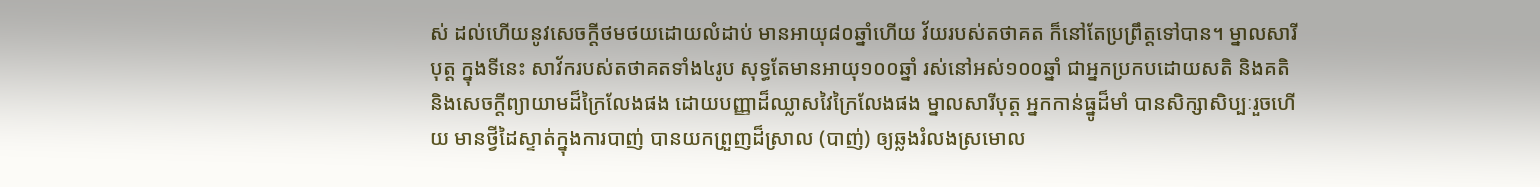ស់ ដល់ហើយនូវសេចក្តីថមថយដោយលំដាប់ មានអាយុ៨០ឆ្នាំហើយ វ័យរបស់តថាគត ក៏នៅតែប្រព្រឹត្តទៅបាន។ ម្នាលសារីបុត្ត ក្នុងទីនេះ សាវ័ករបស់តថាគតទាំង៤រូប សុទ្ធតែមានអាយុ១០០ឆ្នាំ រស់នៅអស់១០០ឆ្នាំ ជាអ្នកប្រកបដោយសតិ និងគតិ និងសេចក្តីព្យាយាមដ៏ក្រៃលែងផង ដោយបញ្ញាដ៏ឈ្លាសវៃក្រៃលែងផង ម្នាលសារីបុត្ត អ្នកកាន់ធ្នូដ៏មាំ បានសិក្សាសិប្បៈរួចហើយ មានថ្វីដៃស្ទាត់ក្នុងការបាញ់ បានយកព្រួញដ៏ស្រាល (បាញ់) ឲ្យឆ្លងរំលងស្រមោល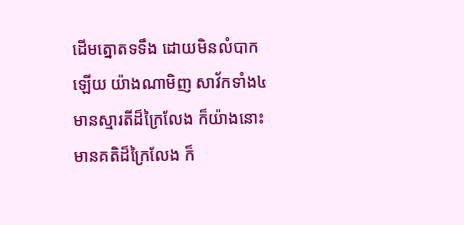ដើមត្នោតទទឹង ដោយមិនលំបាកឡើយ យ៉ាងណាមិញ សាវ័កទាំង៤ មានស្មារតីដ៏ក្រៃលែង ក៏យ៉ាងនោះ មានគតិដ៏ក្រៃលែង ក៏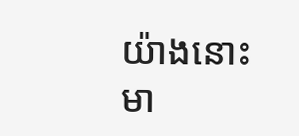យ៉ាងនោះ មា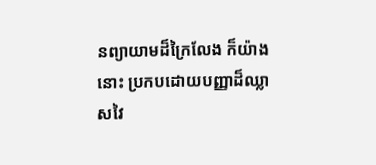នព្យាយាមដ៏ក្រៃលែង ក៏យ៉ាងនោះ ប្រកបដោយបញ្ញាដ៏ឈ្លាសវៃ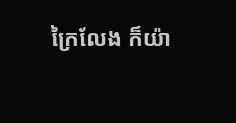ក្រៃលែង ក៏យ៉ា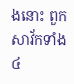ងនោះ ពួកសាវ័កទាំង៤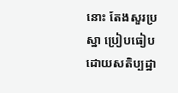នោះ តែងសួរប្រស្នា ប្រៀបធៀបដោយសតិប្បដ្ឋា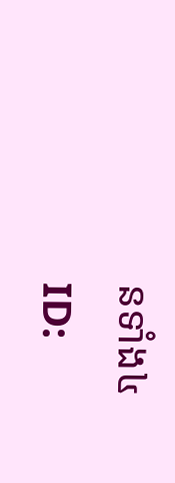នទាំង៤
ID: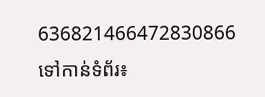636821466472830866
ទៅកាន់ទំព័រ៖